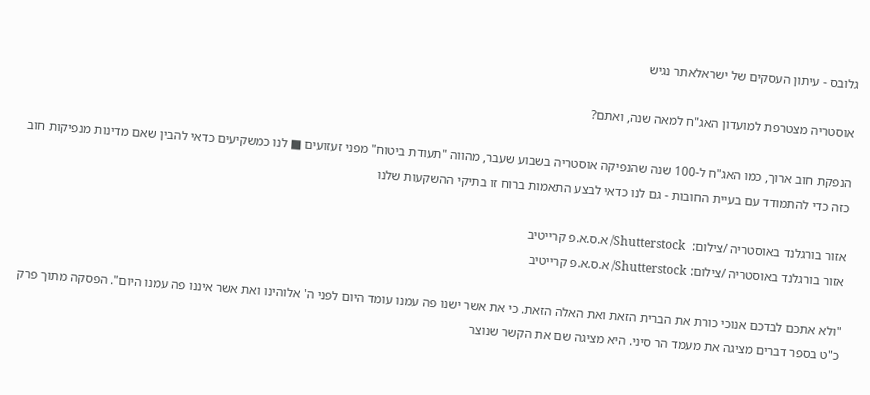גלובס - עיתון העסקים של ישראלאתר נגיש

אוסטריה מצטרפת למועדון האג"ח למאה שנה, ואתם?

הנפקת חוב ארוך, כמו האג"ח ל-100 שנה שהנפיקה אוסטריה בשבוע שעבר, מהווה "תעודת ביטוח" מפני זעזועים ■ לנו כמשקיעים כדאי להבין שאם מדינות מנפיקות חוב כזה כדי להתמודד עם בעיית החובות - גם לנו כדאי לבצע התאמות ברוח זו בתיקי ההשקעות שלנו

אזור בורגלנד באוסטריה /צילום:  Shutterstock/ א.ס.א.פ קרייטיב
אזור בורגלנד באוסטריה /צילום: Shutterstock/ א.ס.א.פ קרייטיב

"ולא אתכם לבדכם אנוכי כורת את הברית הזאת ואת האלה הזאת. כי את אשר ישנו פה עמנו עומד היום לפני ה' אלוהינו ואת אשר איננו פה עמנו היום". הפסקה מתוך פרק כ"ט בספר דברים מציגה את מעמד הר סיני. היא מציגה שם את הקשר שנוצר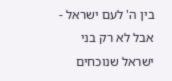בין ה' לעם ישראל - אבל לא רק בני ישראל שנוכחים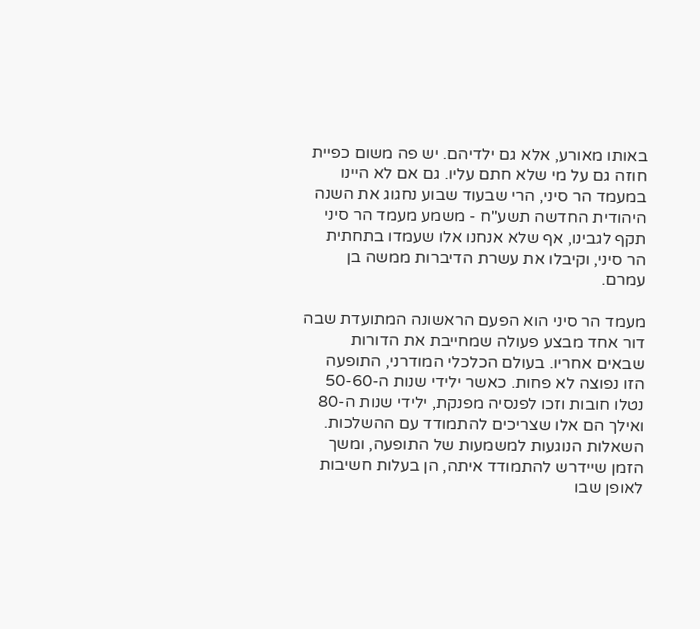באותו מאורע, אלא גם ילדיהם. יש פה משום כפיית חוזה גם על מי שלא חתם עליו. גם אם לא היינו במעמד הר סיני, הרי שבעוד שבוע נחגוג את השנה היהודית החדשה תשע"ח - משמע מעמד הר סיני תקף לגבינו, אף שלא אנחנו אלו שעמדו בתחתית הר סיני, וקיבלו את עשרת הדיברות ממשה בן עמרם.

מעמד הר סיני הוא הפעם הראשונה המתועדת שבה דור אחד מבצע פעולה שמחייבת את הדורות שבאים אחריו. בעולם הכלכלי המודרני, התופעה הזו נפוצה לא פחות. כאשר ילידי שנות ה-50-60 נטלו חובות וזכו לפנסיה מפנקת, ילידי שנות ה-80 ואילך הם אלו שצריכים להתמודד עם ההשלכות. השאלות הנוגעות למשמעות של התופעה, ומשך הזמן שיידרש להתמודד איתה, הן בעלות חשיבות לאופן שבו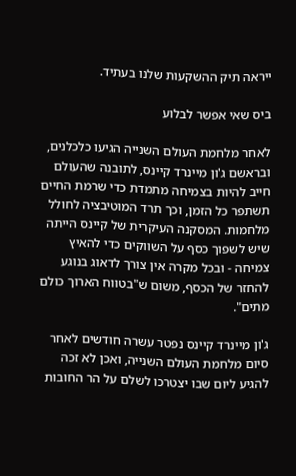ייראה תיק ההשקעות שלנו בעתיד.

ביס שאי אפשר לבלוע

לאחר מלחמת העולם השנייה הגיעו כלכלנים, ובראשם ג'ון מיינרד קיינס, לתובנה שהעולם חייב להיות בצמיחה מתמדת כדי שרמת החיים תשתפר כל הזמן, וכך תרד המוטיבציה לחולל מלחמות. המסקנה העיקרית של קיינס הייתה שיש לשפוך כסף על השווקים כדי להאיץ צמיחה - ובכל מקרה אין צורך לדאוג בנוגע להחזר של הכסף, משום ש"בטווח הארוך כולם מתים".

ג'ון מיינרד קיינס נפטר עשרה חודשים לאחר סיום מלחמת העולם השנייה, ואכן לא זכה להגיע ליום שבו יצטרכו לשלם על הר החובות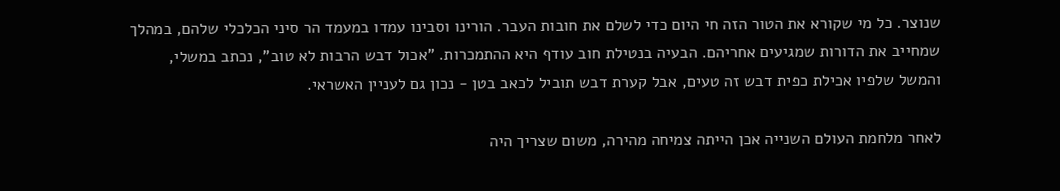שנוצר. כל מי שקורא את הטור הזה חי היום כדי לשלם את חובות העבר. הורינו וסבינו עמדו במעמד הר סיני הכלכלי שלהם, במהלך שמחייב את הדורות שמגיעים אחריהם. הבעיה בנטילת חוב עודף היא ההתמכרות. "אכול דבש הרבות לא טוב", נכתב במשלי, והמשל שלפיו אכילת כפית דבש זה טעים, אבל קערת דבש תוביל לכאב בטן - נכון גם לעניין האשראי.

לאחר מלחמת העולם השנייה אכן הייתה צמיחה מהירה, משום שצריך היה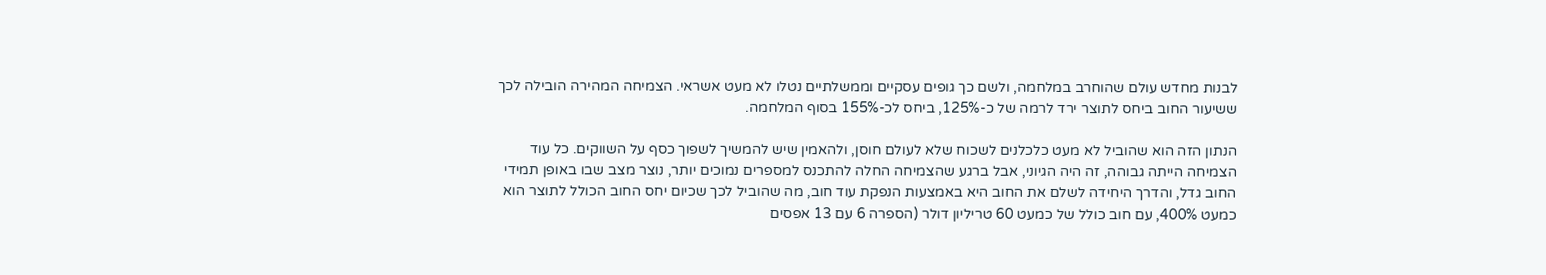לבנות מחדש עולם שהוחרב במלחמה, ולשם כך גופים עסקיים וממשלתיים נטלו לא מעט אשראי. הצמיחה המהירה הובילה לכך ששיעור החוב ביחס לתוצר ירד לרמה של כ-125%, ביחס לכ-155% בסוף המלחמה.

הנתון הזה הוא שהוביל לא מעט כלכלנים לשכוח שלא לעולם חוסן, ולהאמין שיש להמשיך לשפוך כסף על השווקים. כל עוד הצמיחה הייתה גבוהה, זה היה הגיוני, אבל ברגע שהצמיחה החלה להתכנס למספרים נמוכים יותר, נוצר מצב שבו באופן תמידי החוב גדל, והדרך היחידה לשלם את החוב היא באמצעות הנפקת עוד חוב, מה שהוביל לכך שכיום יחס החוב הכולל לתוצר הוא כמעט 400%, עם חוב כולל של כמעט 60 טריליון דולר (הספרה 6 עם 13 אפסים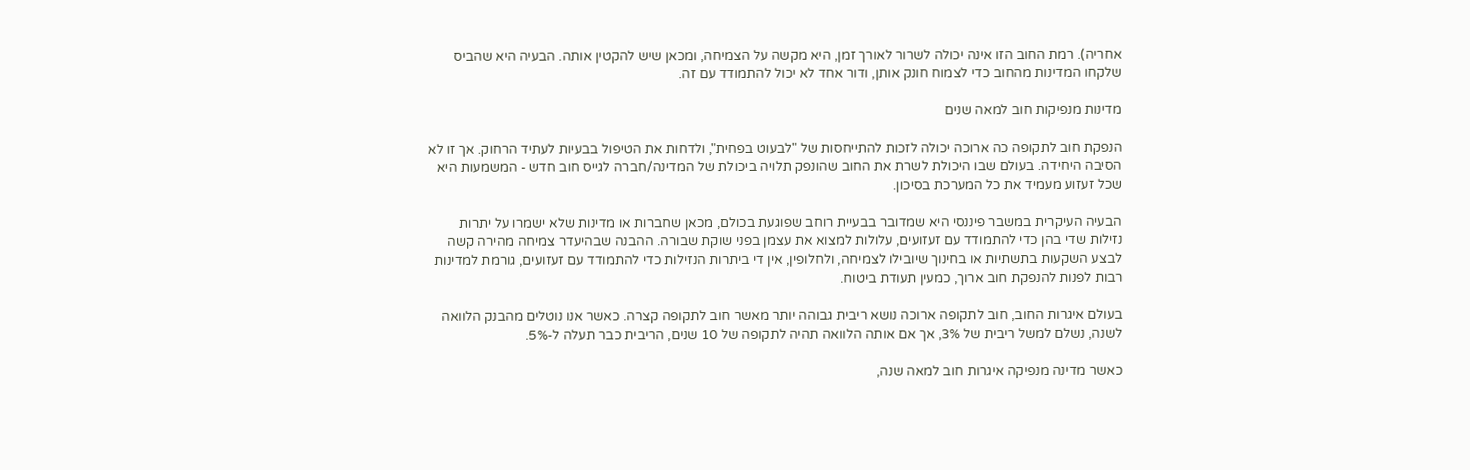אחריה). רמת החוב הזו אינה יכולה לשרור לאורך זמן, היא מקשה על הצמיחה, ומכאן שיש להקטין אותה. הבעיה היא שהביס שלקחו המדינות מהחוב כדי לצמוח חונק אותן, ודור אחד לא יכול להתמודד עם זה.

מדינות מנפיקות חוב למאה שנים

הנפקת חוב לתקופה כה ארוכה יכולה לזכות להתייחסות של "לבעוט בפחית", ולדחות את הטיפול בבעיות לעתיד הרחוק. אך זו לא הסיבה היחידה. בעולם שבו היכולת לשרת את החוב שהונפק תלויה ביכולת של המדינה/חברה לגייס חוב חדש - המשמעות היא שכל זעזוע מעמיד את כל המערכת בסיכון.

הבעיה העיקרית במשבר פיננסי היא שמדובר בבעיית רוחב שפוגעת בכולם, מכאן שחברות או מדינות שלא ישמרו על יתרות נזילות שדי בהן כדי להתמודד עם זעזועים, עלולות למצוא את עצמן בפני שוקת שבורה. ההבנה שבהיעדר צמיחה מהירה קשה לבצע השקעות בתשתיות או בחינוך שיובילו לצמיחה, ולחלופין, אין די ביתרות הנזילות כדי להתמודד עם זעזועים, גורמת למדינות רבות לפנות להנפקת חוב ארוך, כמעין תעודת ביטוח.

בעולם איגרות החוב, חוב לתקופה ארוכה נושא ריבית גבוהה יותר מאשר חוב לתקופה קצרה. כאשר אנו נוטלים מהבנק הלוואה לשנה, נשלם למשל ריבית של 3%, אך אם אותה הלוואה תהיה לתקופה של 10 שנים, הריבית כבר תעלה ל-5%.

כאשר מדינה מנפיקה איגרות חוב למאה שנה,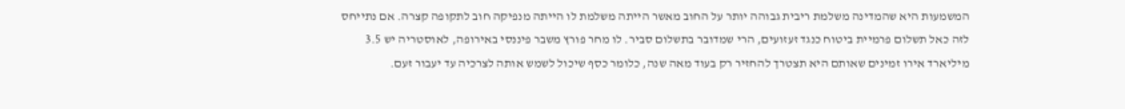המשמעות היא שהמדינה משלמת ריבית גבוהה יותר על החוב מאשר הייתה משלמת לו הייתה מנפיקה חוב לתקופה קצרה. אם נתייחס לזה כאל תשלום פרמיית ביטוח כנגד זעזועים, הרי שמדובר בתשלום סביר. לו מחר פורץ משבר פיננסי באירופה, לאוסטריה יש 3.5 מיליארד אירו זמינים שאותם היא תצטרך להחזיר רק בעוד מאה שנה, כלומר כסף שיכול לשמש אותה לצרכיה עד יעבור זעם.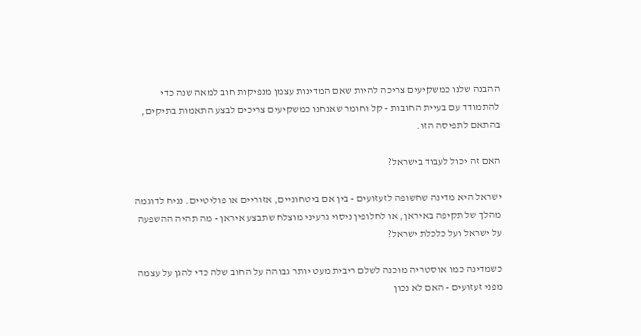ההבנה שלנו כמשקיעים צריכה להיות שאם המדינות עצמן מנפיקות חוב למאה שנה כדי להתמודד עם בעיית החובות - קל וחומר שאנחנו כמשקיעים צריכים לבצע התאמות בתיקים, בהתאם לתפיסה הזו.

האם זה יכול לעבוד בישראל?

ישראל היא מדינה שחשופה לזעזועים - בין אם ביטחוניים, אזוריים או פוליטיים. נניח לדוגמה מהלך של תקיפה באיראן, או לחלופין ניסוי גרעיני מוצלח שתבצע איראן - מה תהיה ההשפעה על ישראל ועל כלכלת ישראל?

כשמדינה כמו אוסטריה מוכנה לשלם ריבית מעט יותר גבוהה על החוב שלה כדי להגן על עצמה מפני זעזועים - האם לא נכון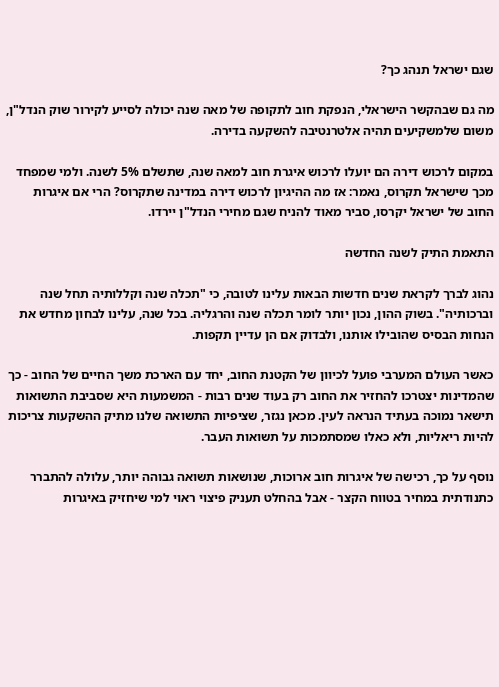שגם ישראל תנהג כך?

מה גם שבהקשר הישראלי, הנפקת חוב לתקופה של מאה שנה יכולה לסייע לקירור שוק הנדל"ן, משום שלמשקיעים תהיה אלטרנטיבה להשקעה בדירה.

במקום לרכוש דירה הם יועלו לרכוש איגרת חוב למאה שנה, שתשלם 5% לשנה. ולמי שמפחד מכך שישראל תקרוס, נאמר: אז מה ההיגיון לרכוש דירה במדינה שתקרוס? הרי אם איגרות החוב של ישראל יקרסו, סביר מאוד להניח שגם מחירי הנדל"ן יירדו.

התאמת התיק לשנה החדשה

נהוג לברך לקראת שנים חדשות הבאות עלינו לטובה, כי "תכלה שנה וקללותיה תחל שנה וברכותיה". בשוק ההון, נכון יותר לומר תכלה שנה והרגליה. בכל שנה, עלינו לבחון מחדש את הנחות הבסיס שהובילו אותנו, ולבדוק אם הן עדיין תקפות.

כאשר העולם המערבי פועל לכיוון של הקטנת החוב, יחד עם הארכת משך החיים של החוב - כך שהמדינות יצטרכו להחזיר את החוב רק בעוד שנים רבות - המשמעות היא שסביבת התשואות תישאר נמוכה בעתיד הנראה לעין. מכאן נגזר, שציפיות התשואה שלנו מתיק ההשקעות צריכות להיות ריאליות, ולא כאלו שמסתמכות על תשואות העבר.

נוסף על כך, רכישה של איגרות חוב ארוכות, שנושאות תשואה גבוהה יותר, עלולה להתברר כתנודתית במחיר בטווח הקצר - אבל בהחלט תעניק פיצוי ראוי למי שיחזיק באיגרות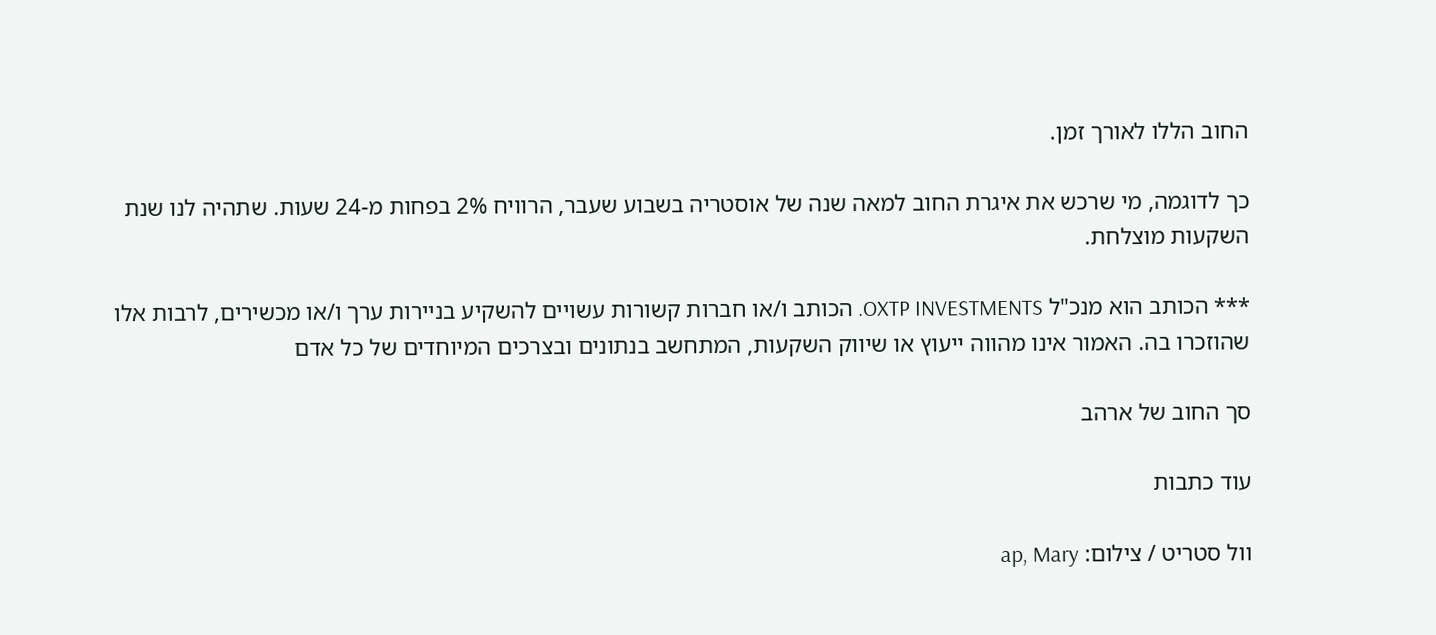החוב הללו לאורך זמן.

כך לדוגמה, מי שרכש את איגרת החוב למאה שנה של אוסטריה בשבוע שעבר, הרוויח 2% בפחות מ-24 שעות. שתהיה לנו שנת השקעות מוצלחת.

*** הכותב הוא מנכ"ל OXTP INVESTMENTS. הכותב ו/או חברות קשורות עשויים להשקיע בניירות ערך ו/או מכשירים, לרבות אלו שהוזכרו בה. האמור אינו מהווה ייעוץ או שיווק השקעות, המתחשב בנתונים ובצרכים המיוחדים של כל אדם

סך החוב של ארהב

עוד כתבות

וול סטריט / צילום: ap, Mary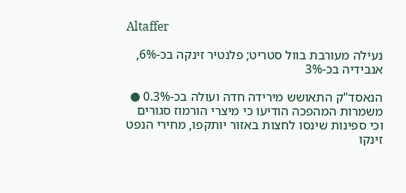Altaffer

נעילה מעורבת בוול סטריט; פלנטיר זינקה בכ-6%, אנבידיה בכ-3%

הנאסד"ק התאושש מירידה חדה ועולה בכ-0.3% ● משמרות המהפכה הודיעו כי מיצרי הורמוז סגורים וכי ספינות שינסו לחצות באזור יותקפו, מחירי הנפט זינקו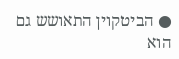● הביטקוין התאושש גם הוא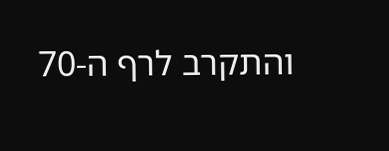והתקרב לרף ה-70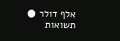אלף דולר ● תשואות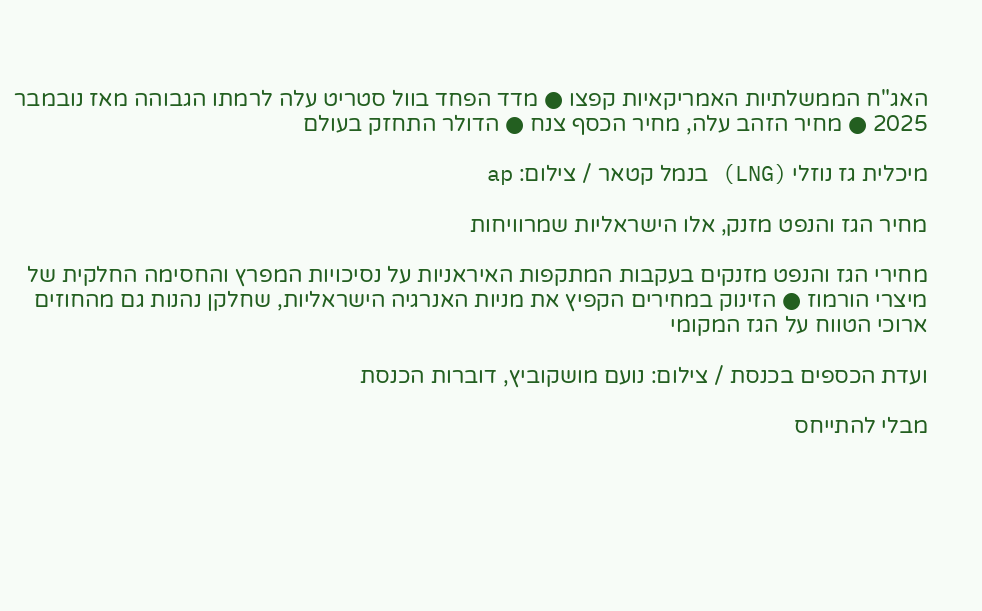האג"ח הממשלתיות האמריקאיות קפצו ● מדד הפחד בוול סטריט עלה לרמתו הגבוהה מאז נובמבר 2025 ● מחיר הזהב עלה, מחיר הכסף צנח ● הדולר התחזק בעולם

מיכלית גז נוזלי (LNG) בנמל קטאר / צילום: ap

מחיר הגז והנפט מזנק, אלו הישראליות שמרוויחות

מחירי הגז והנפט מזנקים בעקבות המתקפות האיראניות על נסיכויות המפרץ והחסימה החלקית של מיצרי הורמוז ● הזינוק במחירים הקפיץ את מניות האנרגיה הישראליות, שחלקן נהנות גם מהחוזים ארוכי הטווח על הגז המקומי

ועדת הכספים בכנסת / צילום: נועם מושקוביץ, דוברות הכנסת

מבלי להתייחס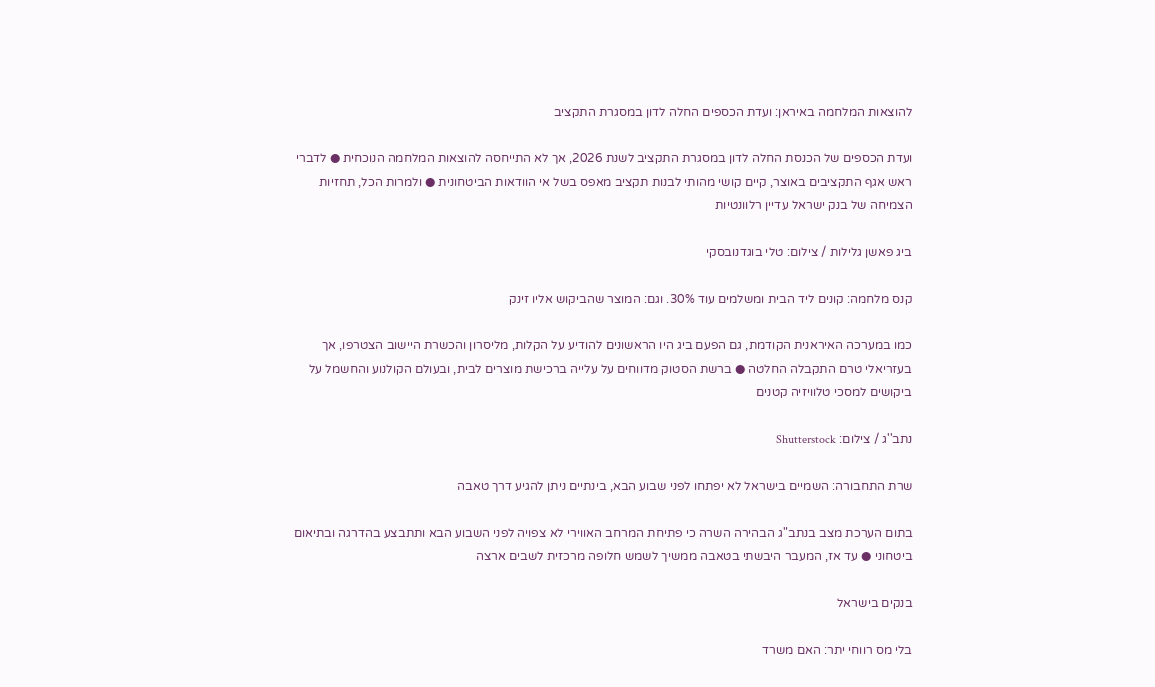להוצאות המלחמה באיראן: ועדת הכספים החלה לדון במסגרת התקציב

ועדת הכספים של הכנסת החלה לדון במסגרת התקציב לשנת 2026, אך לא התייחסה להוצאות המלחמה הנוכחית ● לדברי ראש אגף התקציבים באוצר, קיים קושי מהותי לבנות תקציב מאפס בשל אי הוודאות הביטחונית ● ולמרות הכל, תחזיות הצמיחה של בנק ישראל עדיין רלוונטיות

ביג פאשן גלילות / צילום: טלי בוגדנובסקי

קנס מלחמה: קונים ליד הבית ומשלמים עוד 30%. וגם: המוצר שהביקוש אליו זינק

כמו במערכה האיראנית הקודמת, גם הפעם ביג היו הראשונים להודיע על הקלות, מליסרון והכשרת היישוב הצטרפו, אך בעזריאלי טרם התקבלה החלטה ● ברשת הסטוק מדווחים על עלייה ברכישת מוצרים לבית, ובעולם הקולנוע והחשמל על ביקושים למסכי טלוויזיה קטנים

נתב''ג / צילום: Shutterstock

שרת התחבורה: השמיים בישראל לא יפתחו לפני שבוע הבא, בינתיים ניתן להגיע דרך טאבה

בתום הערכת מצב בנתב"ג הבהירה השרה כי פתיחת המרחב האווירי לא צפויה לפני השבוע הבא ותתבצע בהדרגה ובתיאום ביטחוני ● עד אז, המעבר היבשתי בטאבה ממשיך לשמש חלופה מרכזית לשבים ארצה

בנקים בישראל

בלי מס רווחי יתר: האם משרד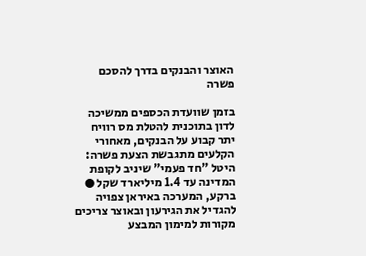האוצר והבנקים בדרך להסכם פשרה

בזמן שוועדת הכספים ממשיכה לדון בתוכנית להטלת מס רוויח יתר קבוע על הבנקים, מאחורי הקלעים מתגבשת הצעת פשרה: היטל "חד פעמי" שיניב לקופת המדינה עד 1.4 מיליארד שקל ● ברקע, המערכה באיראן צפויה להגדיל את הגירעון ובאוצר צריכים מקורות למימון המבצע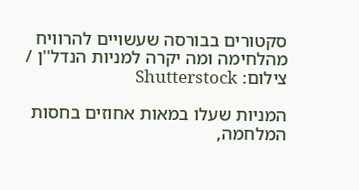סקטורים בבורסה שעשויים להרוויח מהלחימה ומה יקרה למניות הנדל''ן / צילום: Shutterstock

המניות שעלו במאות אחוזים בחסות המלחמה,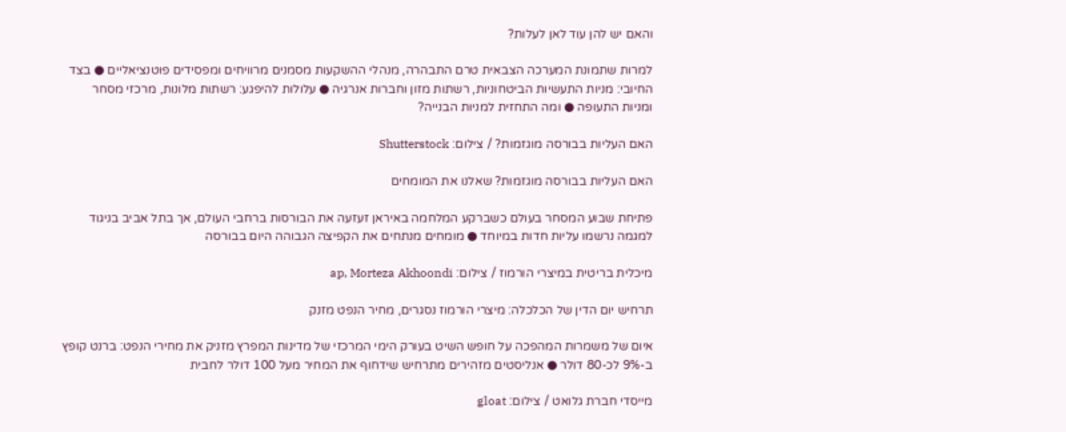והאם יש להן עוד לאן לעלות?

למרות שתמונת המערכה הצבאית טרם התבהרה, מנהלי ההשקעות מסמנים מרוויחים ומפסידים פוטנציאליים ● בצד החיובי: מניות התעשיות הביטחוניות, רשתות מזון וחברות אנרגיה ● עלולות להיפגע: רשתות מלונות, מרכזי מסחר ומניות התעופה ● ומה התחזית למניות הבנייה?

האם העליות בבורסה מוגזמות? / צילום: Shutterstock

האם העליות בבורסה מוגזמות? שאלנו את המומחים

פתיחת שבוע המסחר בעולם כשברקע המלחמה באיראן זעזעה את הבורסות ברחבי העולם, אך בתל אביב בניגוד למגמה נרשמו עליות חדות במיוחד ● מומחים מנתחים את הקפיצה הגבוהה היום בבורסה

מיכלית בריטית במיצרי הורמוז / צילום: ap, Morteza Akhoondi

תרחיש יום הדין של הכלכלה: מיצרי הורמוז נסגרים, מחיר הנפט מזנק

איום של משמרות המהפכה על חופש השיט בעורק הימי המרכזי של מדינות המפרץ מזניק את מחירי הנפט: ברנט קופץ ב-9% לכ-80 דולר ● אנליסטים מזהירים מתרחיש שידחוף את המחיר מעל 100 דולר לחבית

מייסדי חברת גלואט / צילום: gloat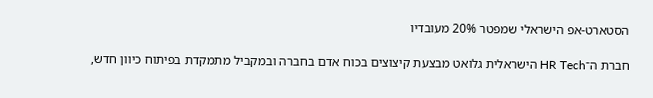הסטארט-אפ הישראלי שמפטר 20% מעובדיו

חברת ה־HR Tech הישראלית גלואט מבצעת קיצוצים בכוח אדם בחברה ובמקביל מתמקדת בפיתוח כיוון חדש,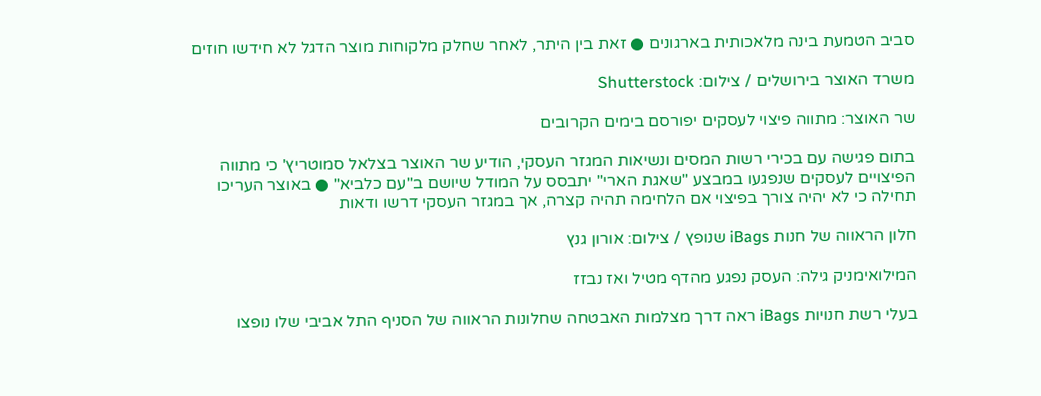סביב הטמעת בינה מלאכותית בארגונים ● זאת בין היתר, לאחר שחלק מלקוחות מוצר הדגל לא חידשו חוזים

משרד האוצר בירושלים / צילום: Shutterstock

שר האוצר: מתווה פיצוי לעסקים יפורסם בימים הקרובים

בתום פגישה עם בכירי רשות המסים ונשיאות המגזר העסקי, הודיע שר האוצר בצלאל סמוטריץ' כי מתווה הפיצויים לעסקים שנפגעו במבצע "שאגת הארי" יתבסס על המודל שיושם ב"עם כלביא" ● באוצר העריכו תחילה כי לא יהיה צורך בפיצוי אם הלחימה תהיה קצרה, אך במגזר העסקי דרשו ודאות

חלון הראווה של חנות iBags שנופץ / צילום: אורון גנץ

המילואימניק גילה: העסק נפגע מהדף מטיל ואז נבזז

בעלי רשת חנויות iBags ראה דרך מצלמות האבטחה שחלונות הראווה של הסניף התל אביבי שלו נופצו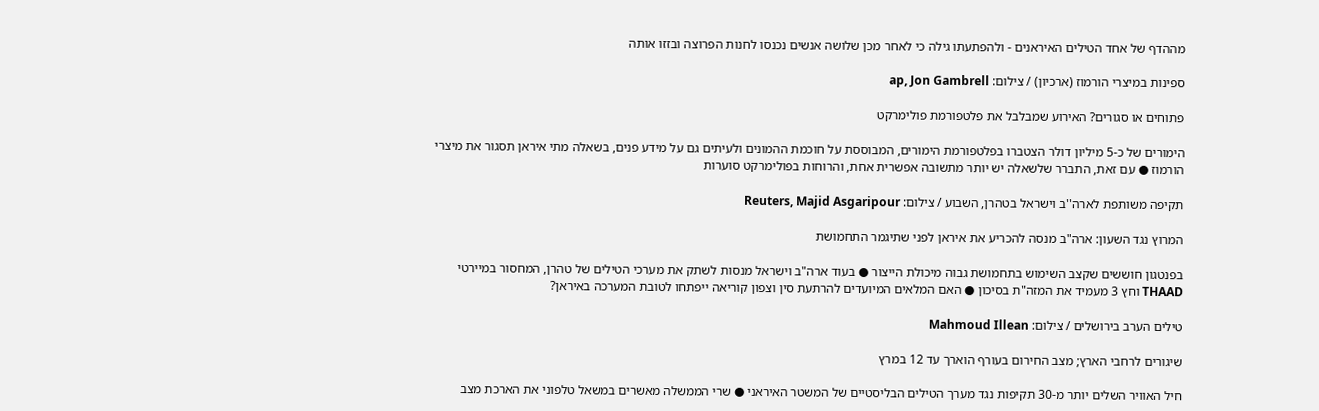מההדף של אחד הטילים האיראנים - ולהפתעתו גילה כי לאחר מכן שלושה אנשים נכנסו לחנות הפרוצה ובזזו אותה

ספינות במיצרי הורמוז (ארכיון) / צילום: ap, Jon Gambrell

פתוחים או סגורים? האירוע שמבלבל את פלטפורמת פולימרקט

הימורים של כ-5 מיליון דולר הצטברו בפלטפורמת הימורים, המבוססת על חוכמת ההמונים ולעיתים גם על מידע פנים, בשאלה מתי איראן תסגור את מיצרי הורמוז ● עם זאת, התברר שלשאלה יש יותר מתשובה אפשרית אחת, והרוחות בפולימרקט סוערות

תקיפה משותפת לארה''ב וישראל בטהרן, השבוע / צילום: Reuters, Majid Asgaripour

המרוץ נגד השעון: ארה"ב מנסה להכריע את איראן לפני שתיגמר התחמושת

בפנטגון חוששים שקצב השימוש בתחמושת גבוה מיכולת הייצור ● בעוד ארה"ב וישראל מנסות לשתק את מערכי הטילים של טהרן, המחסור במיירטי THAAD וחץ 3 מעמיד את המזה"ת בסיכון ● האם המלאים המיועדים להרתעת סין וצפון קוריאה ייפתחו לטובת המערכה באיראן?

טילים הערב בירושלים / צילום: Mahmoud Illean

שיגורים לרחבי הארץ; מצב החירום בעורף הוארך עד 12 במרץ

חיל האוויר השלים יותר מ-30 תקיפות נגד מערך הטילים הבליסטיים של המשטר האיראני ● שרי הממשלה מאשרים במשאל טלפוני את הארכת מצב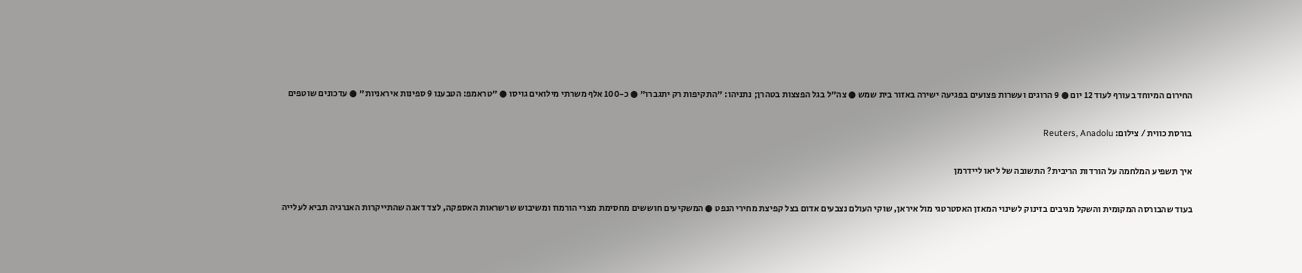החירום המיוחד בעורף לעוד 12 יום ● 9 הרוגים ועשרות פצועים בפגיעה ישירה באזור בית שמש ● צה"ל בגל הפצצות בטהרן; נתניהו: "התקיפות רק יתגברו" ● כ-100 אלף משרתי מילואים גויסו ● "טראמפ: הטבענו 9 ספינות איראניות" ● עדכונים שוטפים

בורסת כווית / צילום: Reuters, Anadolu

איך תשפיע המלחמה על הורדות הריבית? התשובה של ליאו ליידרמן

בעוד שהבורסה המקומית והשקל מגיבים בזינוק לשינוי המאזן האסטרטגי מול איראן, שוקי העולם נצבעים אדום בצל קפיצת מחירי הנפט ● המשקיעים חוששים מחסימת מצרי הורמוז ומשיבוש שרשראות האספקה, לצד דאגה שהתייקרות האנרגיה תביא לעלייה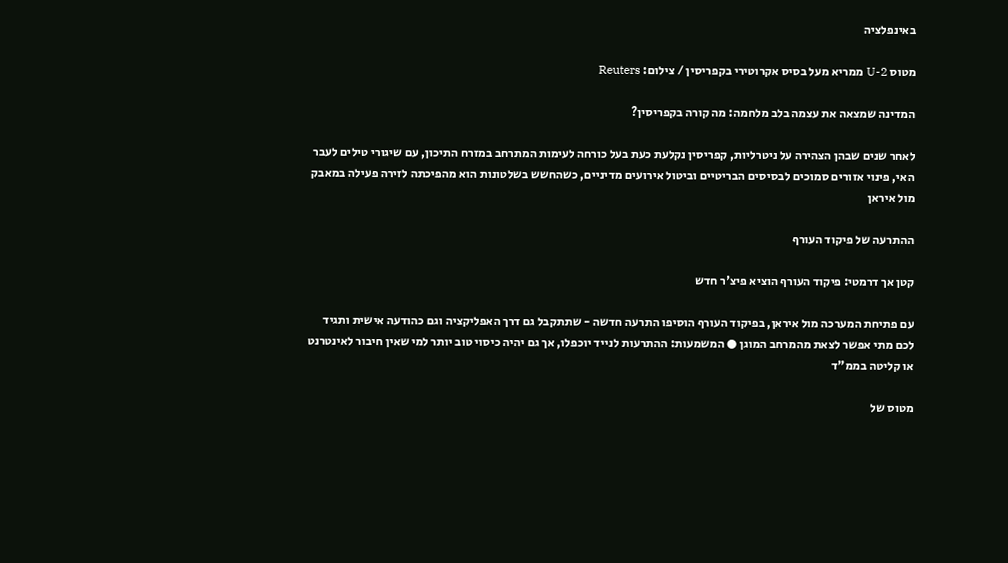באינפלציה

מטוס U-2 ממריא מעל בסיס אקרוטירי בקפריסין / צילום: Reuters

המדינה שמצאה את עצמה בלב מלחמה: מה קורה בקפריסין?

לאחר שנים שבהן הצהירה על ניטרליות, קפריסין נקלעת כעת בעל כורחה לעימות המתרחב במזרח התיכון, עם שיגורי טילים לעבר האי, פינוי אזורים סמוכים לבסיסים הבריטיים וביטול אירועים מדיניים, כשהחשש בשלטונות הוא מהפיכתה לזירה פעילה במאבק מול איראן

ההתרעה של פיקוד העורף

קטן אך דרמטי: פיקוד העורף הוציא פיצ'ר חדש

עם פתיחת המערכה מול איראן, בפיקוד העורף הוסיפו התרעה חדשה - שתתקבל גם דרך האפליקציה וגם כהודעה אישית ותגיד לכם מתי אפשר לצאת מהמרחב המוגן ● המשמעות: ההתרעות לנייד יוכפלו, אך גם יהיה כיסוי טוב יותר למי שאין חיבור לאינטרנט או קליטה בממ"ד

מטוס של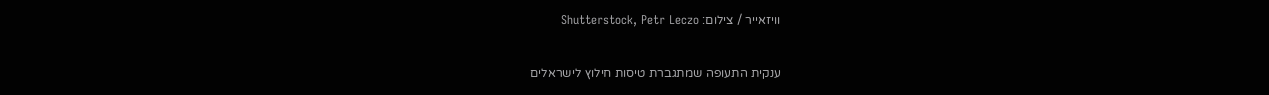וויזאייר / צילום: Shutterstock, Petr Leczo

ענקית התעופה שמתגברת טיסות חילוץ לישראלים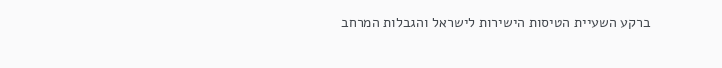ברקע השעיית הטיסות הישירות לישראל והגבלות המרחב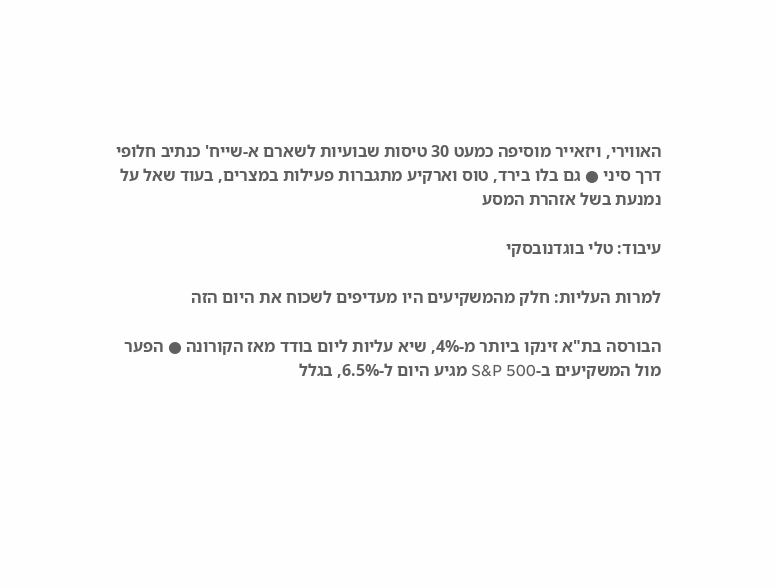האווירי, ויזאייר מוסיפה כמעט 30 טיסות שבועיות לשארם א-שייח' כנתיב חלופי דרך סיני ● גם בלו בירד, טוס וארקיע מתגברות פעילות במצרים, בעוד שאל על נמנעת בשל אזהרת המסע

עיבוד: טלי בוגדנובסקי

למרות העליות: חלק מהמשקיעים היו מעדיפים לשכוח את היום הזה

הבורסה בת"א זינקו ביותר מ-4%, שיא עליות ליום בודד מאז הקורונה ● הפער מול המשקיעים ב-S&P 500 מגיע היום ל-6.5%, בגלל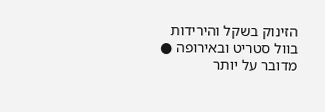הזינוק בשקל והירידות בוול סטריט ובאירופה ● מדובר על יותר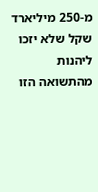מ-250 מיליארד שקל שלא יזכו ליהנות מהתשואה הזו